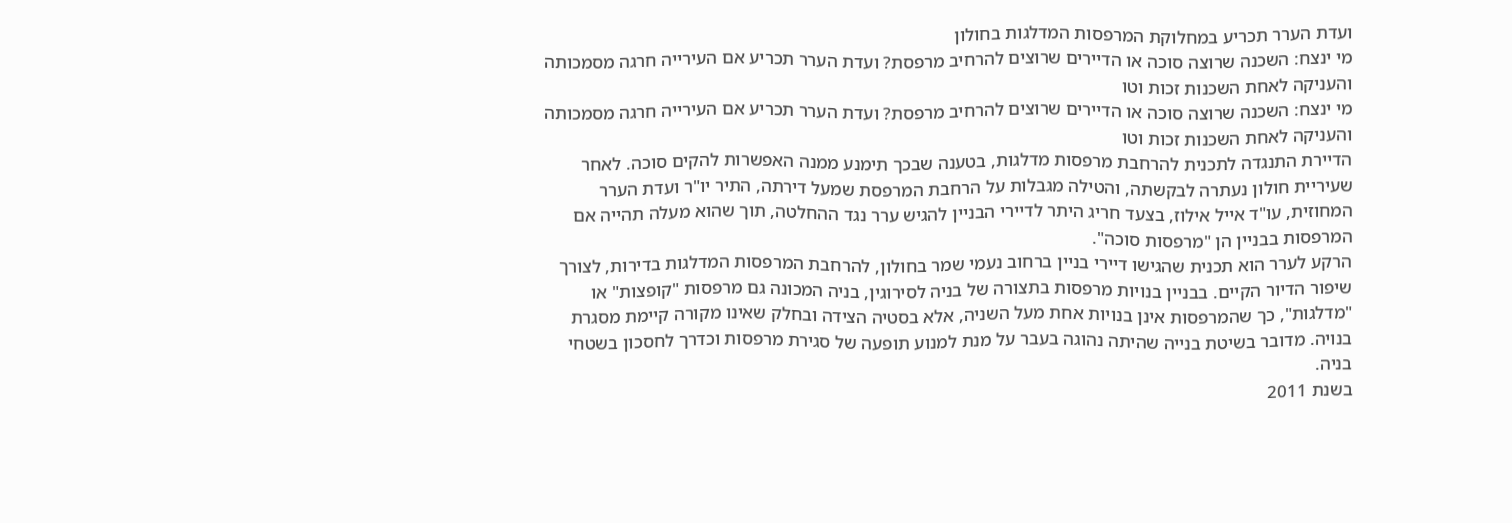ועדת הערר תכריע במחלוקת המרפסות המדלגות בחולון
מי ינצח: השכנה שרוצה סוכה או הדיירים שרוצים להרחיב מרפסת? ועדת הערר תכריע אם העירייה חרגה מסמכותה והעניקה לאחת השכנות זכות וטו
מי ינצח: השכנה שרוצה סוכה או הדיירים שרוצים להרחיב מרפסת? ועדת הערר תכריע אם העירייה חרגה מסמכותה והעניקה לאחת השכנות זכות וטו
הדיירת התנגדה לתכנית להרחבת מרפסות מדלגות, בטענה שבכך תימנע ממנה האפשרות להקים סוכה. לאחר שעיריית חולון נעתרה לבקשתה, והטילה מגבלות על הרחבת המרפסת שמעל דירתה, התיר יו"ר ועדת הערר המחוזית, עו"ד אייל אילוז, בצעד חריג היתר לדיירי הבניין להגיש ערר נגד ההחלטה, תוך שהוא מעלה תהייה אם המרפסות בבניין הן "מרפסות סוכה".
הרקע לערר הוא תכנית שהגישו דיירי בניין ברחוב נעמי שמר בחולון, להרחבת המרפסות המדלגות בדירות, לצורך שיפור הדיור הקיים. בבניין בנויות מרפסות בתצורה של בניה לסירוגין, בניה המכונה גם מרפסות "קופצות" או "מדלגות", כך שהמרפסות אינן בנויות אחת מעל השניה, אלא בסטיה הצידה ובחלק שאינו מקורה קיימת מסגרת בנויה. מדובר בשיטת בנייה שהיתה נהוגה בעבר על מנת למנוע תופעה של סגירת מרפסות וכדרך לחסכון בשטחי בניה.
בשנת 2011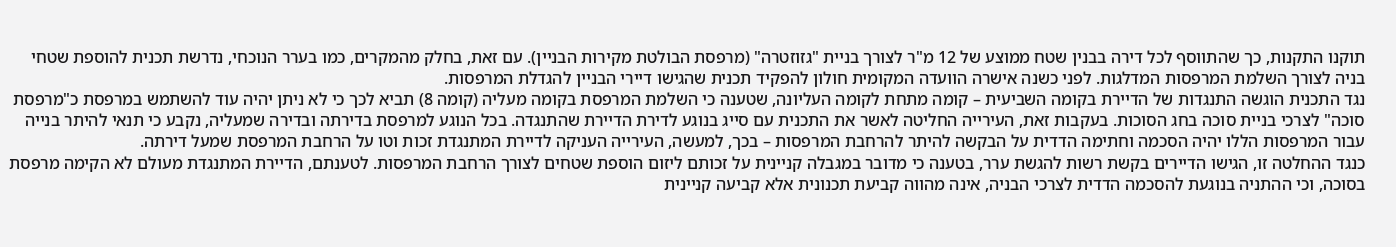תוקנו התקנות, כך שהתווסף לכל דירה בבנין שטח ממוצע של 12 מ"ר לצורך בניית "גזוזטרה" (מרפסת הבולטת מקירות הבניין). עם זאת, בחלק מהמקרים, כמו בערר הנוכחי, נדרשת תכנית להוספת שטחי בניה לצורך השלמת המרפסות המדלגות. לפני כשנה אישרה הוועדה המקומית חולון להפקיד תכנית שהגישו דיירי הבניין להגדלת המרפסות.
נגד התכנית הוגשה התנגדות של הדיירת בקומה השביעית – קומה מתחת לקומה העליונה, שטענה כי השלמת המרפסת בקומה מעליה (קומה 8) תביא לכך כי לא ניתן יהיה עוד להשתמש במרפסת כ"מרפסת סוכה" לצרכי בניית סוכה בחג הסוכות. בעקבות זאת, העירייה החליטה לאשר את התכנית עם סייג בנוגע לדירת הדיירת שהתנגדה. בכל הנוגע למרפסת בדירתה ובדירה שמעליה, נקבע כי תנאי להיתר בנייה עבור המרפסות הללו יהיה הסכמה וחתימה הדדית על הבקשה להיתר להרחבת המרפסות – בכך, למעשה, העירייה העניקה לדיירת המתנגדת זכות וטו על הרחבת המרפסת שמעל דירתה.
כנגד ההחלטה זו, הגישו הדיירים בקשת רשות להגשת ערר, בטענה כי מדובר במגבלה קניינית על זכותם ליזום הוספת שטחים לצורך הרחבת המרפסות. לטענתם, הדיירת המתנגדת מעולם לא הקימה מרפסת בסוכה, וכי ההתניה בנוגעת להסכמה הדדית לצרכי הבניה, אינה מהווה קביעת תכנונית אלא קביעה קניינית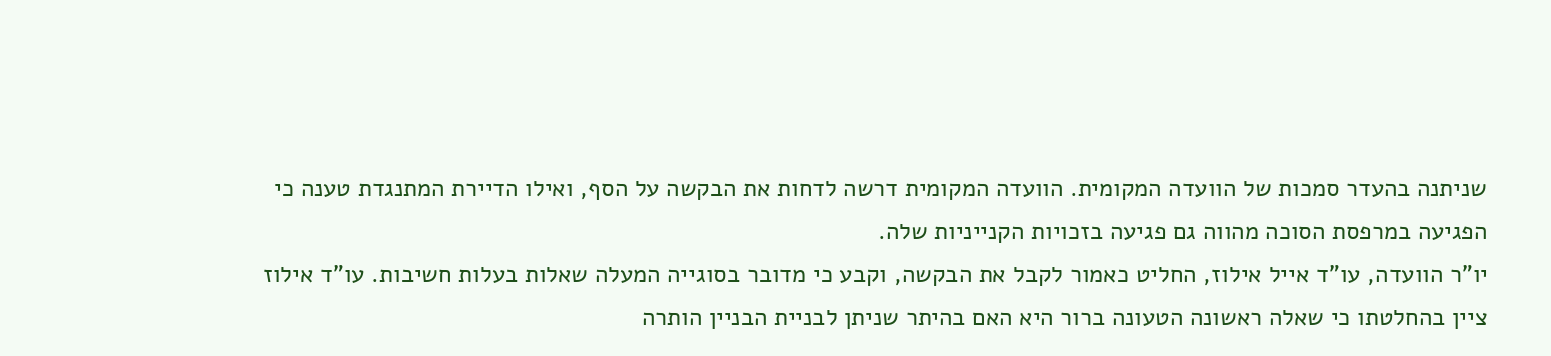שניתנה בהעדר סמכות של הוועדה המקומית. הוועדה המקומית דרשה לדחות את הבקשה על הסף, ואילו הדיירת המתנגדת טענה כי הפגיעה במרפסת הסוכה מהווה גם פגיעה בזכויות הקנייניות שלה.
יו"ר הוועדה, עו"ד אייל אילוז, החליט כאמור לקבל את הבקשה, וקבע כי מדובר בסוגייה המעלה שאלות בעלות חשיבות. עו"ד אילוז ציין בהחלטתו כי שאלה ראשונה הטעונה ברור היא האם בהיתר שניתן לבניית הבניין הותרה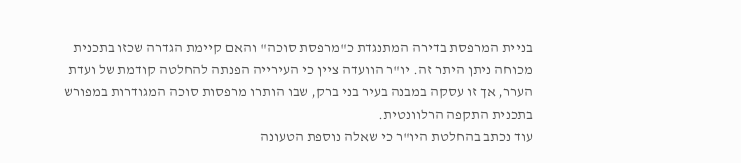בניית המרפסת בדירה המתנגדת כ"מרפסת סוכה" והאם קיימת הגדרה שכזו בתכנית מכוחה ניתן היתר זה. יו"ר הוועדה ציין כי העירייה הפנתה להחלטה קודמת של ועדת הערר, אך זו עסקה במבנה בעיר בני ברק, שבו הותרו מרפסות סוכה המגודרות במפורש בתכנית התקפה הרלוונטית.
עוד נכתב בהחלטת היו"ר כי שאלה נוספת הטעונה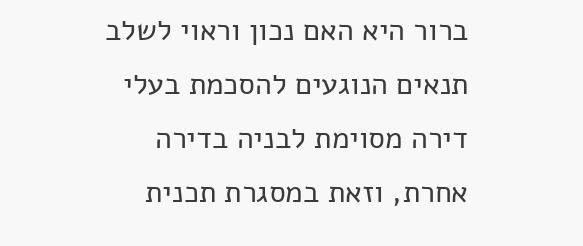ברור היא האם נכון וראוי לשלב תנאים הנוגעים להסכמת בעלי דירה מסוימת לבניה בדירה אחרת, וזאת במסגרת תכנית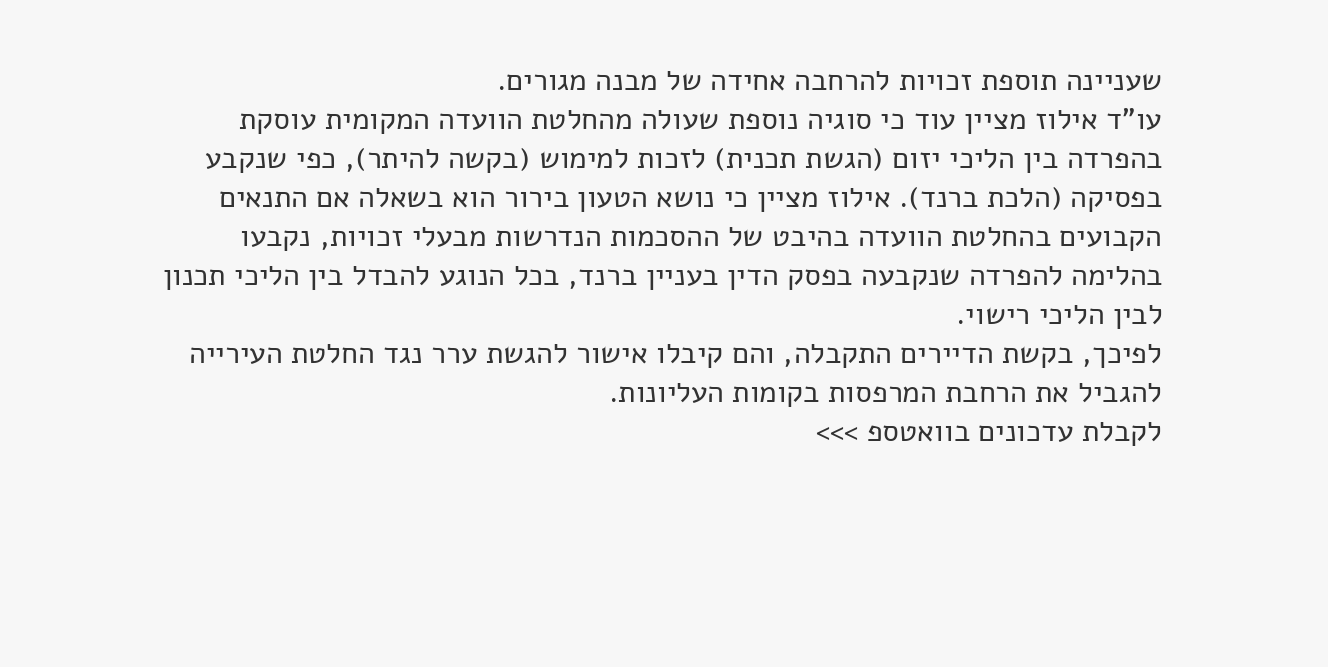שעניינה תוספת זכויות להרחבה אחידה של מבנה מגורים.
עו"ד אילוז מציין עוד כי סוגיה נוספת שעולה מהחלטת הוועדה המקומית עוסקת בהפרדה בין הליכי יזום (הגשת תכנית) לזכות למימוש (בקשה להיתר), כפי שנקבע בפסיקה (הלכת ברנד). אילוז מציין כי נושא הטעון בירור הוא בשאלה אם התנאים הקבועים בהחלטת הוועדה בהיבט של ההסכמות הנדרשות מבעלי זכויות, נקבעו בהלימה להפרדה שנקבעה בפסק הדין בעניין ברנד, בכל הנוגע להבדל בין הליכי תכנון לבין הליכי רישוי.
לפיכך, בקשת הדיירים התקבלה, והם קיבלו אישור להגשת ערר נגד החלטת העירייה להגביל את הרחבת המרפסות בקומות העליונות.
לקבלת עדכונים בוואטספ >>>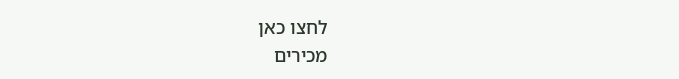לחצו כאן
מכירים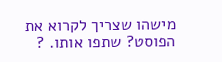מישהו שצריך לקרוא את הפוסט? שתפו אותו. ?